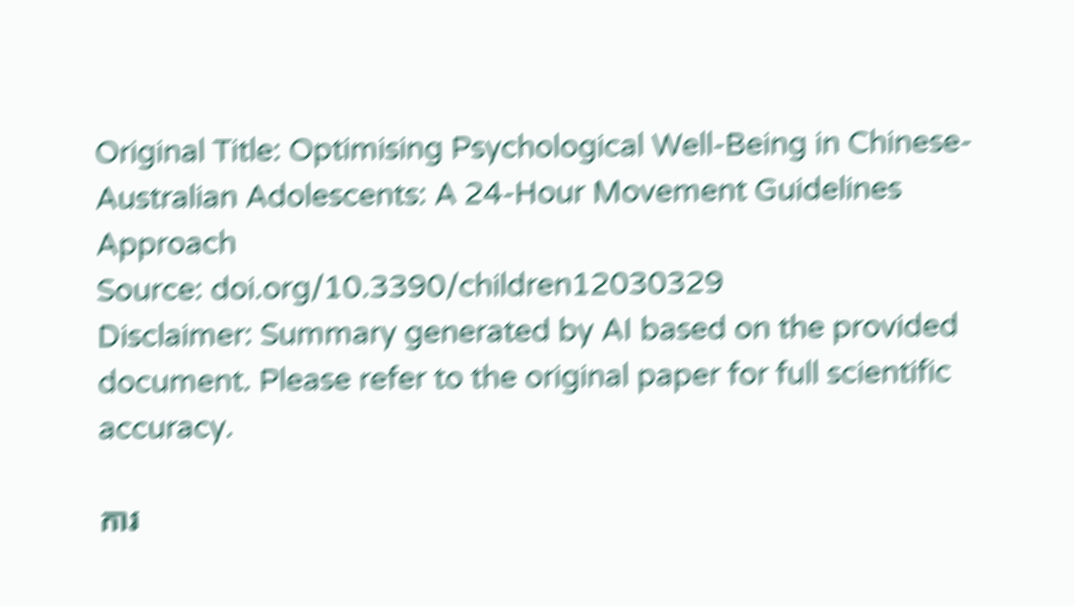Original Title: Optimising Psychological Well-Being in Chinese-Australian Adolescents: A 24-Hour Movement Guidelines Approach
Source: doi.org/10.3390/children12030329
Disclaimer: Summary generated by AI based on the provided document. Please refer to the original paper for full scientific accuracy.

ការ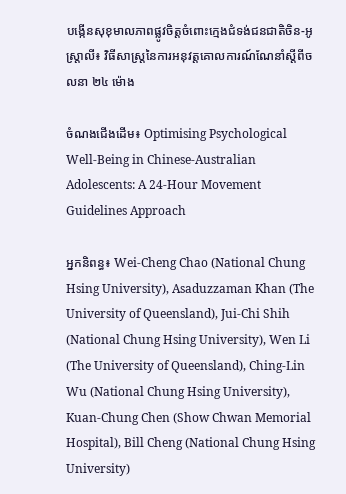បង្កើនសុខុមាលភាពផ្លូវចិត្តចំពោះក្មេងជំទង់ជនជាតិចិន-អូស្ត្រាលី៖ វិធីសាស្ត្រនៃការអនុវត្តគោលការណ៍ណែនាំស្តីពីចលនា ២៤ ម៉ោង

ចំណងជើងដើម៖ Optimising Psychological Well-Being in Chinese-Australian Adolescents: A 24-Hour Movement Guidelines Approach

អ្នកនិពន្ធ៖ Wei-Cheng Chao (National Chung Hsing University), Asaduzzaman Khan (The University of Queensland), Jui-Chi Shih (National Chung Hsing University), Wen Li (The University of Queensland), Ching-Lin Wu (National Chung Hsing University), Kuan-Chung Chen (Show Chwan Memorial Hospital), Bill Cheng (National Chung Hsing University)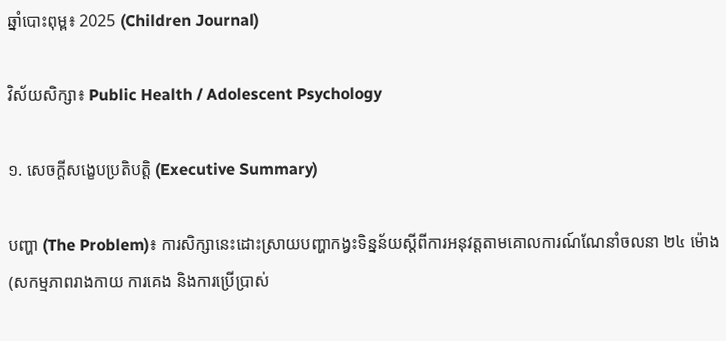ឆ្នាំបោះពុម្ព៖ 2025 (Children Journal)

វិស័យសិក្សា៖ Public Health / Adolescent Psychology

១. សេចក្តីសង្ខេបប្រតិបត្តិ (Executive Summary)

បញ្ហា (The Problem)៖ ការសិក្សានេះដោះស្រាយបញ្ហាកង្វះទិន្នន័យស្តីពីការអនុវត្តតាមគោលការណ៍ណែនាំចលនា ២៤ ម៉ោង (សកម្មភាពរាងកាយ ការគេង និងការប្រើប្រាស់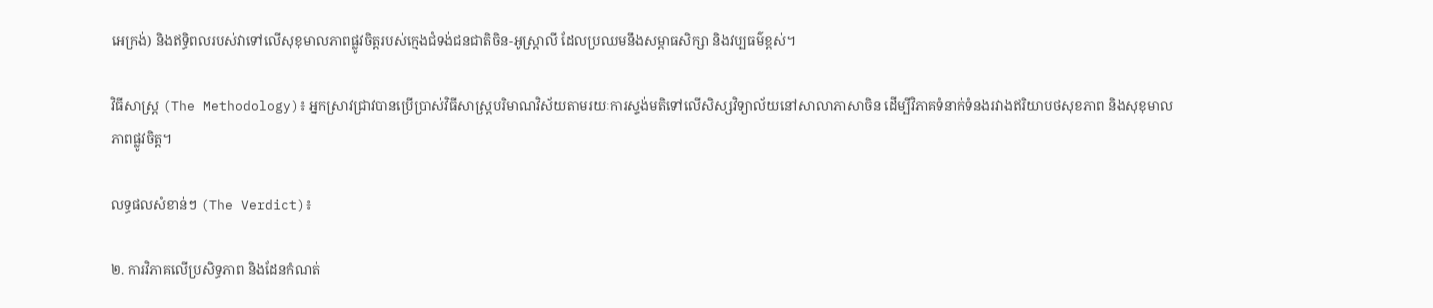អេក្រង់) និងឥទ្ធិពលរបស់វាទៅលើសុខុមាលភាពផ្លូវចិត្តរបស់ក្មេងជំទង់ជនជាតិចិន-អូស្ត្រាលី ដែលប្រឈមនឹងសម្ពាធសិក្សា និងវប្បធម៌ខ្ពស់។

វិធីសាស្ត្រ (The Methodology)៖ អ្នកស្រាវជ្រាវបានប្រើប្រាស់វិធីសាស្ត្របរិមាណវិស័យតាមរយៈការស្ទង់មតិទៅលើសិស្សវិទ្យាល័យនៅសាលាភាសាចិន ដើម្បីវិភាគទំនាក់ទំនងរវាងឥរិយាបថសុខភាព និងសុខុមាលភាពផ្លូវចិត្ត។

លទ្ធផលសំខាន់ៗ (The Verdict)៖

២. ការវិភាគលើប្រសិទ្ធភាព និងដែនកំណត់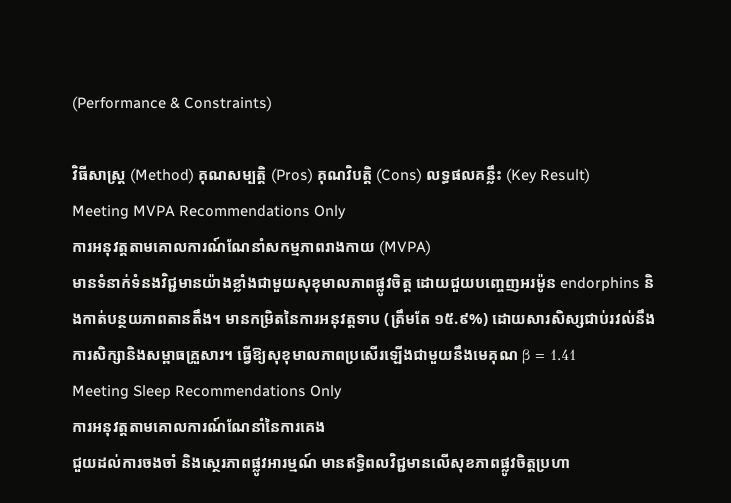(Performance & Constraints)

វិធីសាស្ត្រ (Method) គុណសម្បត្តិ (Pros) គុណវិបត្តិ (Cons) លទ្ធផលគន្លឹះ (Key Result)
Meeting MVPA Recommendations Only
ការអនុវត្តតាមគោលការណ៍ណែនាំសកម្មភាពរាងកាយ (MVPA)
មានទំនាក់ទំនងវិជ្ជមានយ៉ាងខ្លាំងជាមួយសុខុមាលភាពផ្លូវចិត្ត ដោយជួយបញ្ចេញអរម៉ូន endorphins និងកាត់បន្ថយភាពតានតឹង។ មានកម្រិតនៃការអនុវត្តទាប (ត្រឹមតែ ១៥.៩%) ដោយសារសិស្សជាប់រវល់នឹងការសិក្សានិងសម្ពាធគ្រួសារ។ ធ្វើឱ្យសុខុមាលភាពប្រសើរឡើងជាមួយនឹងមេគុណ β = 1.41
Meeting Sleep Recommendations Only
ការអនុវត្តតាមគោលការណ៍ណែនាំនៃការគេង
ជួយដល់ការចងចាំ និងស្ថេរភាពផ្លូវអារម្មណ៍ មានឥទ្ធិពលវិជ្ជមានលើសុខភាពផ្លូវចិត្តប្រហា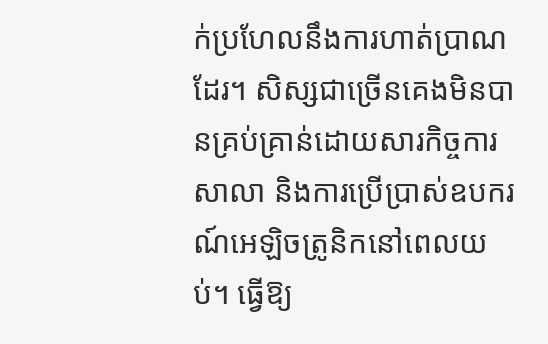ក់ប្រហែលនឹងការហាត់ប្រាណដែរ។ សិស្សជាច្រើនគេងមិនបានគ្រប់គ្រាន់ដោយសារកិច្ចការសាលា និងការប្រើប្រាស់ឧបករណ៍អេឡិចត្រូនិកនៅពេលយប់។ ធ្វើឱ្យ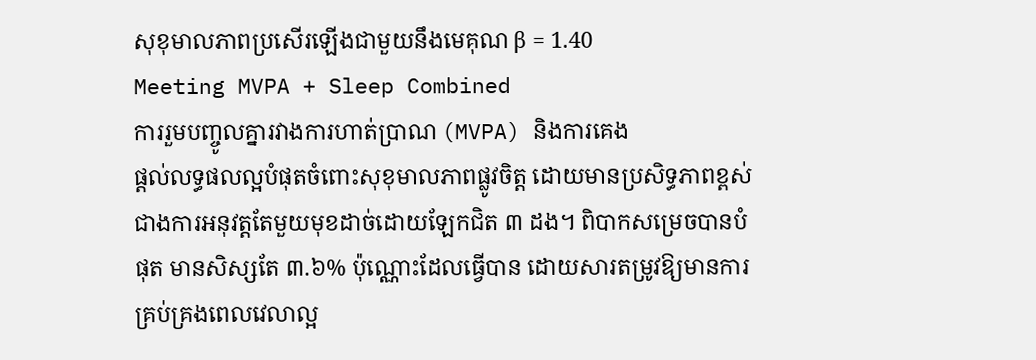សុខុមាលភាពប្រសើរឡើងជាមួយនឹងមេគុណ β = 1.40
Meeting MVPA + Sleep Combined
ការរួមបញ្ចូលគ្នារវាងការហាត់ប្រាណ (MVPA) និងការគេង
ផ្តល់លទ្ធផលល្អបំផុតចំពោះសុខុមាលភាពផ្លូវចិត្ត ដោយមានប្រសិទ្ធភាពខ្ពស់ជាងការអនុវត្តតែមួយមុខដាច់ដោយឡែកជិត ៣ ដង។ ពិបាកសម្រេចបានបំផុត មានសិស្សតែ ៣.៦% ប៉ុណ្ណោះដែលធ្វើបាន ដោយសារតម្រូវឱ្យមានការគ្រប់គ្រងពេលវេលាល្អ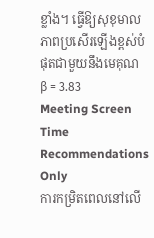ខ្លាំង។ ធ្វើឱ្យសុខុមាលភាពប្រសើរឡើងខ្ពស់បំផុតជាមួយនឹងមេគុណ β = 3.83
Meeting Screen Time Recommendations Only
ការកម្រិតពេលនៅលើ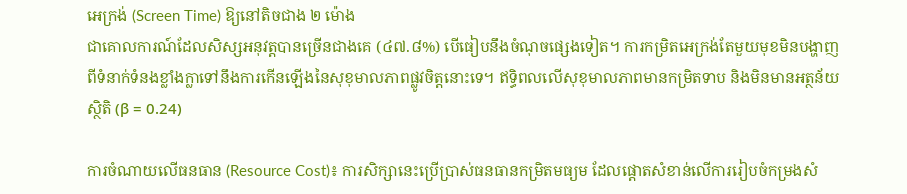អេក្រង់ (Screen Time) ឱ្យនៅតិចជាង ២ ម៉ោង
ជាគោលការណ៍ដែលសិស្សអនុវត្តបានច្រើនជាងគេ (៤៧.៨%) បើធៀបនឹងចំណុចផ្សេងទៀត។ ការកម្រិតអេក្រង់តែមួយមុខមិនបង្ហាញពីទំនាក់ទំនងខ្លាំងក្លាទៅនឹងការកើនឡើងនៃសុខុមាលភាពផ្លូវចិត្តនោះទេ។ ឥទ្ធិពលលើសុខុមាលភាពមានកម្រិតទាប និងមិនមានអត្ថន័យស្ថិតិ (β = 0.24)

ការចំណាយលើធនធាន (Resource Cost)៖ ការសិក្សានេះប្រើប្រាស់ធនធានកម្រិតមធ្យម ដែលផ្តោតសំខាន់លើការរៀបចំកម្រងសំ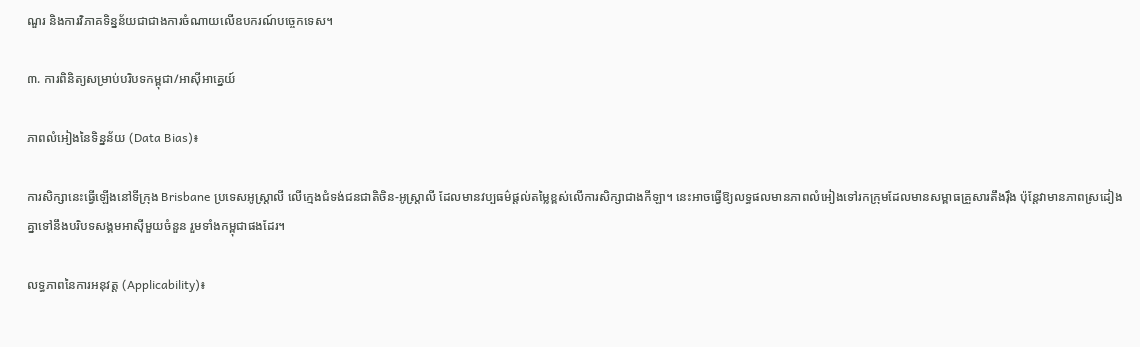ណួរ និងការវិភាគទិន្នន័យជាជាងការចំណាយលើឧបករណ៍បច្ចេកទេស។

៣. ការពិនិត្យសម្រាប់បរិបទកម្ពុជា/អាស៊ីអាគ្នេយ៍

ភាពលំអៀងនៃទិន្នន័យ (Data Bias)៖

ការសិក្សានេះធ្វើឡើងនៅទីក្រុង Brisbane ប្រទេសអូស្ត្រាលី លើក្មេងជំទង់ជនជាតិចិន-អូស្ត្រាលី ដែលមានវប្បធម៌ផ្តល់តម្លៃខ្ពស់លើការសិក្សាជាងកីឡា។ នេះអាចធ្វើឱ្យលទ្ធផលមានភាពលំអៀងទៅរកក្រុមដែលមានសម្ពាធគ្រួសារតឹងរ៉ឹង ប៉ុន្តែវាមានភាពស្រដៀងគ្នាទៅនឹងបរិបទសង្គមអាស៊ីមួយចំនួន រួមទាំងកម្ពុជាផងដែរ។

លទ្ធភាពនៃការអនុវត្ត (Applicability)៖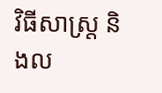វិធីសាស្ត្រ និងល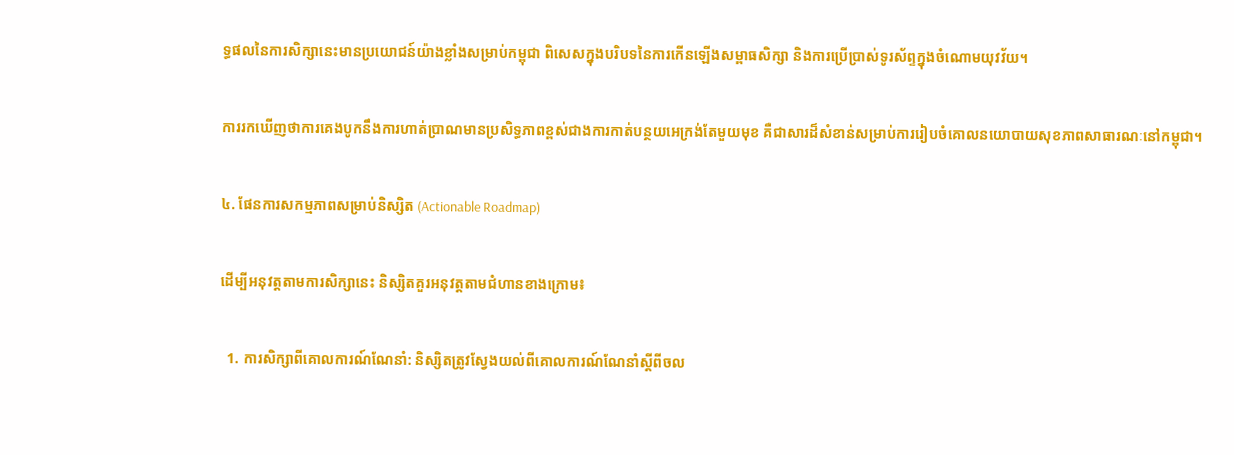ទ្ធផលនៃការសិក្សានេះមានប្រយោជន៍យ៉ាងខ្លាំងសម្រាប់កម្ពុជា ពិសេសក្នុងបរិបទនៃការកើនឡើងសម្ពាធសិក្សា និងការប្រើប្រាស់ទូរស័ព្ទក្នុងចំណោមយុវវ័យ។

ការរកឃើញថាការគេងបូកនឹងការហាត់ប្រាណមានប្រសិទ្ធភាពខ្ពស់ជាងការកាត់បន្ថយអេក្រង់តែមួយមុខ គឺជាសារដ៏សំខាន់សម្រាប់ការរៀបចំគោលនយោបាយសុខភាពសាធារណៈនៅកម្ពុជា។

៤. ផែនការសកម្មភាពសម្រាប់និស្សិត (Actionable Roadmap)

ដើម្បីអនុវត្តតាមការសិក្សានេះ និស្សិតគួរអនុវត្តតាមជំហានខាងក្រោម៖

  1. ការសិក្សាពីគោលការណ៍ណែនាំ: និស្សិតត្រូវស្វែងយល់ពីគោលការណ៍ណែនាំស្តីពីចល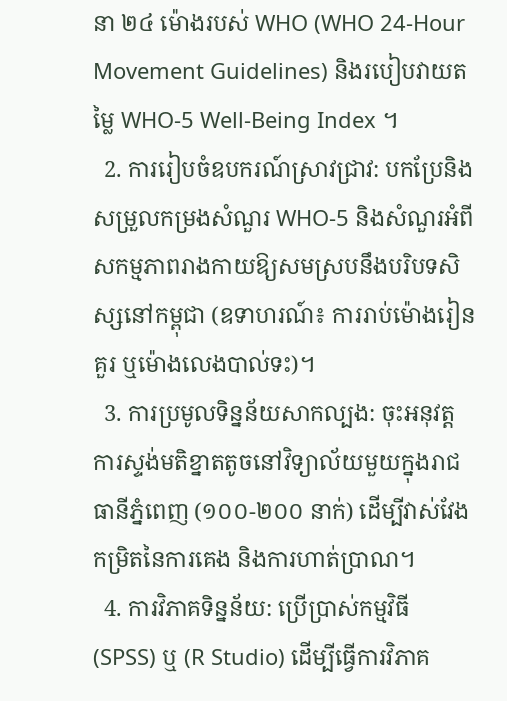នា ២៤ ម៉ោងរបស់ WHO (WHO 24-Hour Movement Guidelines) និងរបៀបវាយតម្លៃ WHO-5 Well-Being Index ។
  2. ការរៀបចំឧបករណ៍ស្រាវជ្រាវ: បកប្រែនិងសម្រួលកម្រងសំណួរ WHO-5 និងសំណួរអំពីសកម្មភាពរាងកាយឱ្យសមស្របនឹងបរិបទសិស្សនៅកម្ពុជា (ឧទាហរណ៍៖ ការរាប់ម៉ោងរៀនគួរ ឬម៉ោងលេងបាល់ទះ)។
  3. ការប្រមូលទិន្នន័យសាកល្បង: ចុះអនុវត្តការស្ទង់មតិខ្នាតតូចនៅវិទ្យាល័យមួយក្នុងរាជធានីភ្នំពេញ (១០០-២០០ នាក់) ដើម្បីវាស់វែងកម្រិតនៃការគេង និងការហាត់ប្រាណ។
  4. ការវិភាគទិន្នន័យ: ប្រើប្រាស់កម្មវិធី (SPSS) ឬ (R Studio) ដើម្បីធ្វើការវិភាគ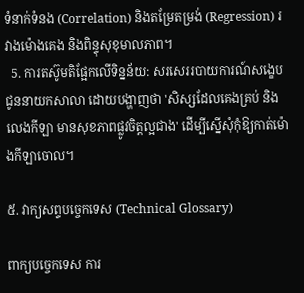ទំនាក់ទំនង (Correlation) និងតម្រែតម្រង់ (Regression) រវាងម៉ោងគេង និងពិន្ទុសុខុមាលភាព។
  5. ការតស៊ូមតិផ្អែកលើទិន្នន័យ: សរសេររបាយការណ៍សង្ខេបជូននាយកសាលា ដោយបង្ហាញថា 'សិស្សដែលគេងគ្រប់ និងលេងកីឡា មានសុខភាពផ្លូវចិត្តល្អជាង' ដើម្បីស្នើសុំកុំឱ្យកាត់ម៉ោងកីឡាចោល។

៥. វាក្យសព្ទបច្ចេកទេស (Technical Glossary)

ពាក្យបច្ចេកទេស ការ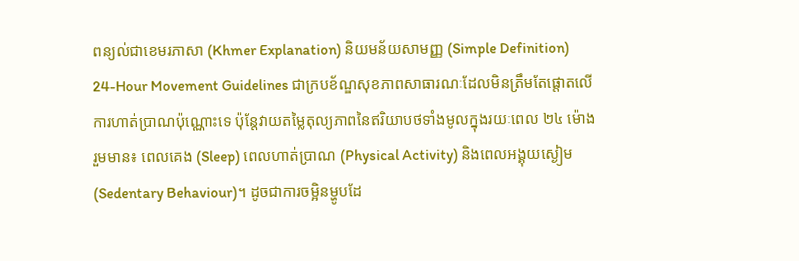ពន្យល់ជាខេមរភាសា (Khmer Explanation) និយមន័យសាមញ្ញ (Simple Definition)
24-Hour Movement Guidelines ជាក្របខ័ណ្ឌសុខភាពសាធារណៈដែលមិនត្រឹមតែផ្តោតលើការហាត់ប្រាណប៉ុណ្ណោះទេ ប៉ុន្តែវាយតម្លៃតុល្យភាពនៃឥរិយាបថទាំងមូលក្នុងរយៈពេល ២៤ ម៉ោង រួមមាន៖ ពេលគេង (Sleep) ពេលហាត់ប្រាណ (Physical Activity) និងពេលអង្គុយស្ងៀម (Sedentary Behaviour)។ ដូចជាការចម្អិនម្ហូបដែ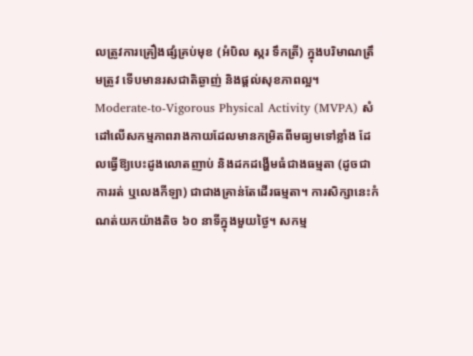លត្រូវការគ្រឿងផ្សំគ្រប់មុខ (អំបិល ស្ករ ទឹកត្រី) ក្នុងបរិមាណត្រឹមត្រូវ ទើបមានរសជាតិឆ្ងាញ់ និងផ្តល់សុខភាពល្អ។
Moderate-to-Vigorous Physical Activity (MVPA) សំដៅលើសកម្មភាពរាងកាយដែលមានកម្រិតពីមធ្យមទៅខ្លាំង ដែលធ្វើឱ្យបេះដូងលោតញាប់ និងដកដង្ហើមធំជាងធម្មតា (ដូចជាការរត់ ឬលេងកីឡា) ជាជាងគ្រាន់តែដើរធម្មតា។ ការសិក្សានេះកំណត់យកយ៉ាងតិច ៦០ នាទីក្នុងមួយថ្ងៃ។ សកម្ម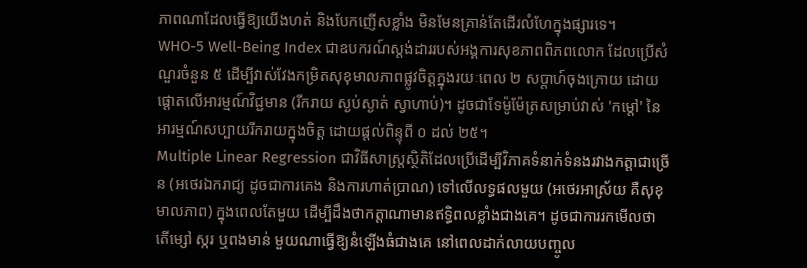ភាពណាដែលធ្វើឱ្យយើងហត់ និងបែកញើសខ្លាំង មិនមែនគ្រាន់តែដើរលំហែក្នុងផ្សារទេ។
WHO-5 Well-Being Index ជាឧបករណ៍ស្តង់ដាររបស់អង្គការសុខភាពពិភពលោក ដែលប្រើសំណួរចំនួន ៥ ដើម្បីវាស់វែងកម្រិតសុខុមាលភាពផ្លូវចិត្តក្នុងរយៈពេល ២ សប្តាហ៍ចុងក្រោយ ដោយផ្តោតលើអារម្មណ៍វិជ្ជមាន (រីករាយ ស្ងប់ស្ងាត់ ស្វាហាប់)។ ដូចជាទែម៉ូម៉ែត្រសម្រាប់វាស់ 'កម្តៅ' នៃអារម្មណ៍សប្បាយរីករាយក្នុងចិត្ត ដោយផ្តល់ពិន្ទុពី ០ ដល់ ២៥។
Multiple Linear Regression ជាវិធីសាស្ត្រស្ថិតិដែលប្រើដើម្បីវិភាគទំនាក់ទំនងរវាងកត្តាជាច្រើន (អថេរឯករាជ្យ ដូចជាការគេង និងការហាត់ប្រាណ) ទៅលើលទ្ធផលមួយ (អថេរអាស្រ័យ គឺសុខុមាលភាព) ក្នុងពេលតែមួយ ដើម្បីដឹងថាកត្តាណាមានឥទ្ធិពលខ្លាំងជាងគេ។ ដូចជាការរកមើលថា តើម្សៅ ស្ករ ឬពងមាន់ មួយណាធ្វើឱ្យនំឡើងធំជាងគេ នៅពេលដាក់លាយបញ្ចូល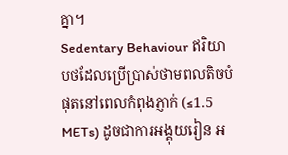គ្នា។
Sedentary Behaviour ឥរិយាបថដែលប្រើប្រាស់ថាមពលតិចបំផុតនៅពេលកំពុងភ្ញាក់ (≤1.5 METs) ដូចជាការអង្គុយរៀន អ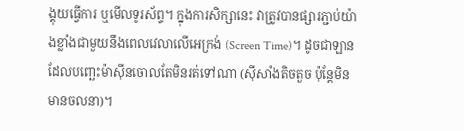ង្គុយធ្វើការ ឬមើលទូរស័ព្ទ។ ក្នុងការសិក្សានេះ វាត្រូវបានផ្សារភ្ជាប់យ៉ាងខ្លាំងជាមួយនឹងពេលវេលាលើអេក្រង់ (Screen Time)។ ដូចជាឡានដែលបញ្ឆេះម៉ាស៊ីនចោលតែមិនរត់ទៅណា (ស៊ីសាំងតិចតួច ប៉ុន្តែមិនមានចលនា)។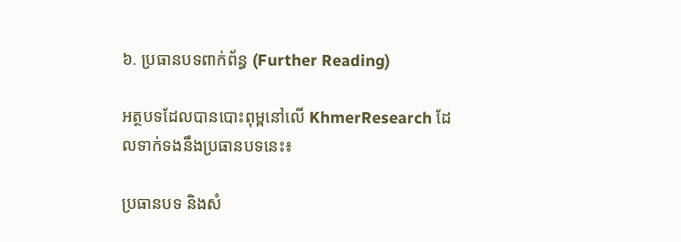៦. ប្រធានបទពាក់ព័ន្ធ (Further Reading)

អត្ថបទដែលបានបោះពុម្ពនៅលើ KhmerResearch ដែលទាក់ទងនឹងប្រធានបទនេះ៖

ប្រធានបទ និងសំ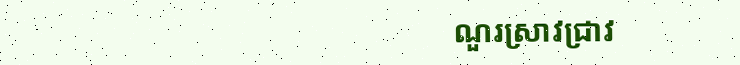ណួរស្រាវជ្រាវ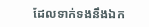ដែលទាក់ទងនឹងឯក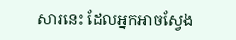សារនេះ ដែលអ្នកអាចស្វែង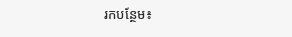រកបន្ថែម៖